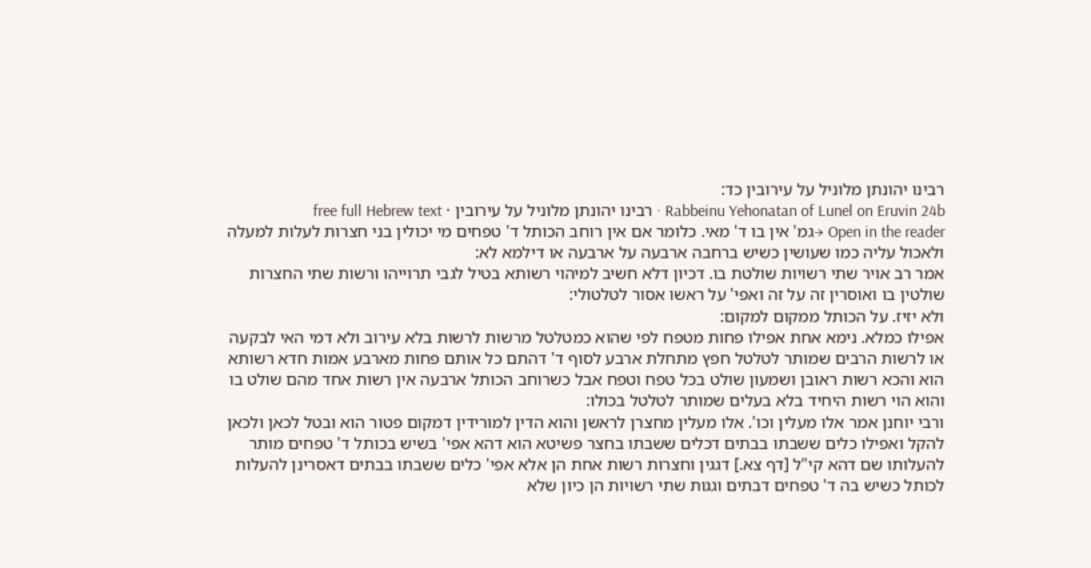רבינו יהונתן מלוניל על עירובין כד:
Rabbeinu Yehonatan of Lunel on Eruvin 24b · רבינו יהונתן מלוניל על עירובין · free full Hebrew text
Open in the reader →גמ' אין בו ד' מאי. כלומר אם אין רוחב הכותל ד' טפחים מי יכולין בני חצרות לעלות למעלה ולאכול עליה כמו שעושין כשיש ברחבה ארבעה על ארבעה או דילמא לא:
אמר רב אויר שתי רשויות שולטת בו. דכיון דלא חשיב למיהוי רשותא בטיל לגבי תרוייהו ורשות שתי החצרות שולטין בו ואוסרין זה על זה ואפי' על ראשו אסור לטלטולי:
ולא יזיז. על הכותל ממקום למקום:
אפילו כמלא. נימא אחת אפילו פחות מטפח לפי שהוא כמטלטל מרשות לרשות בלא עירוב ולא דמי האי לבקעה או לרשות הרבים שמותר לטלטל חפץ מתחלת ארבע לסוף ד' דהתם כל אותם פחות מארבע אמות חדא רשותא הוא והכא רשות ראובן ושמעון שולט בכל טפח וטפח אבל כשרוחב הכותל ארבעה אין רשות אחד מהם שולט בו והוא הוי רשות היחיד בלא בעלים שמותר לטלטל בכולו:
ורבי יוחנן אמר אלו מעלין וכו'. אלו מעלין מחצרן לראשן והוא הדין למורידין דמקום פטור הוא ובטל לכאן ולכאן להקל ואפילו כלים ששבתו בבתים דכלים ששבתו בחצר פשיטא הוא דהא אפי' בשיש בכותל ד' טפחים מותר להעלותו שם דהא קי"ל [דף צא.] דגגין וחצרות רשות אחת הן אלא אפי' כלים ששבתו בבתים דאסרינן להעלות לכותל כשיש בה ד' טפחים דבתים וגגות שתי רשויות הן כיון שלא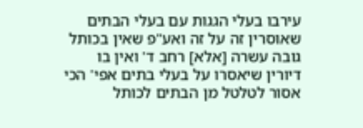עירבו בעלי הגגות עם בעלי הבתים שאוסרין זה על זה ואע"פ שאין בכותל גובה עשרה [אלא] רחב ד' ואין בו דיורין שיאסרו על בעלי בתים אפי' הכי אסור לטלטל מן הבתים לכותל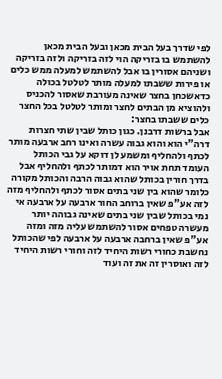לפי שדרך בעל הבית מכאן ובעל הבית מכאן להשתמש בו בזריקה הוי לזה בזריקה ולזה בזריקה ושניהם אסורין בו אבל להשתמש למעלה ממש כלים או פירות ששבתו למעלה מותר לטלטל בכולה כדאשכחן בחצר שאינה מעורבת שאסור להכניס ולהוציא מן הבתים לחצר ומותר לטלטל בכל החצר כלים ששבתו בחצר:
אבל ברשות דרבנן. כגון כותל שבין שתי חצרות דרה"י הוא והוא גבוה עשרה ואינו רחב ארבעה מותר לכתף ולהחליף ומשמע לן דוקא על גבי הכותל העומד תחת אויר הוא דמותר לכתף ולהחליף אבל בדרך חורין בכותל שהוא גבוה הרבה והכותל מקורה כלומר שהוא בין שני בתים אסור לכתף ולהחליף מזה לזה אע"פ שאין ברוחב החור ארבעה על ארבעה אי נמי בכותל שבין שני בתים שאינה גבוהה יותר מעשרה טפחים אסור להשתמש עליה מזה ומזה אע"פ שאין ברחבה ארבעה על ארבעה לפי שהכותל נחשבת כחורי רשות היחיד לזה וחורי רשות היחיד לזה ואוסרין זה את זה ועוד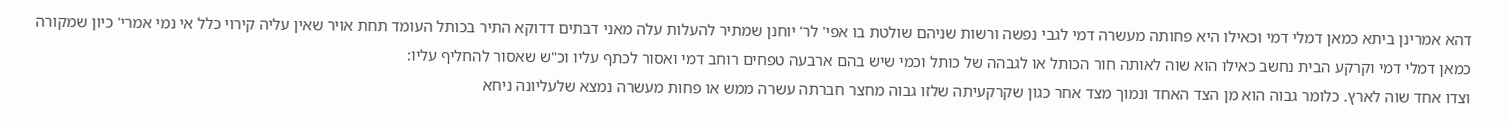דהא אמרינן ביתא כמאן דמלי דמי וכאילו היא פחותה מעשרה דמי לגבי נפשה ורשות שניהם שולטת בו אפי' לר' יוחנן שמתיר להעלות עלה מאני דבתים דדוקא התיר בכותל העומד תחת אויר שאין עליה קירוי כלל אי נמי אמרי' כיון שמקורה כמאן דמלי דמי וקרקע הבית נחשב כאילו הוא שוה לאותה חור הכותל או לגבהה של כותל וכמי שיש בהם ארבעה טפחים רוחב דמי ואסור לכתף עליו וכ"ש שאסור להחליף עליו:
וצדו אחד שוה לארץ. כלומר גבוה הוא מן הצד האחד ונמוך מצד אחר כגון שקרקעיתה שלזו גבוה מחצר חברתה עשרה ממש או פחות מעשרה נמצא שלעליונה ניחא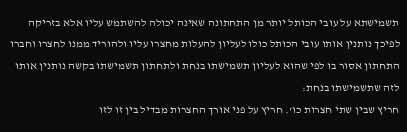תשמישתא על עובי הכותל יותר מן התחתונה שאינה יכולה להשתמש עליו אלא בזריקה לפיכך נותנין אותו עובי הכותל כולו לעליון להעלות מחצרו עליו ולהוריד ממנו לחצרו וחברו התחתון אסור בו לפי שהוא לעליון תשמישתו בנחת ולתחתון תשמישתו בקשה נותנין אותו לזה שתשמישתו בנחת:
חריץ שבין שתי חצרות כו'. חריץ על פני אורך החצרות מבדיל בין זו לזו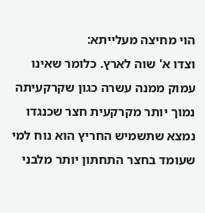הוי מחיצה מעלייתא:
וצדו א' שוה לארץ. כלומר שאינו עמוק ממנה עשרה כגון שקרקעיתה נמוך יותר מקרקעית חצר שכנגדו נמצא שתשמיש החריץ הוא נוח למי שעומד בחצר התחתון יותר מלבני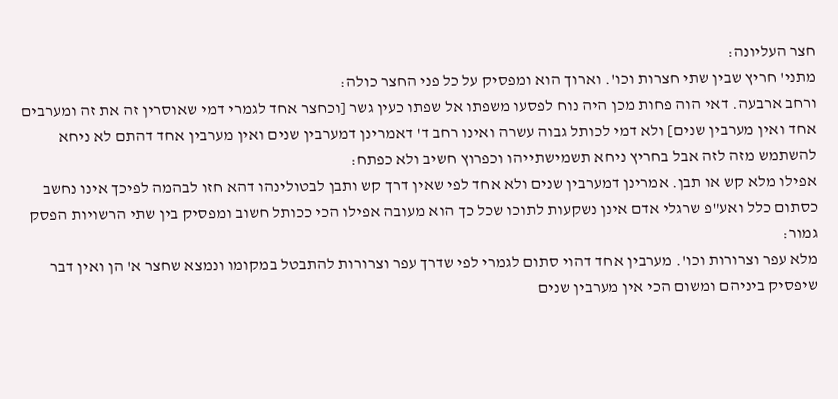חצר העליונה:
מתני' חריץ שבין שתי חצרות וכו'. וארוך הוא ומפסיק על כל פני החצר כולה:
ורחב ארבעה. דאי הוה פחות מכן היה נוח לפסעו משפתו אל שפתו כעין גשר [וכחצר אחד לגמרי דמי שאוסרין זה את זה ומערבים אחד ואין מערבין שנים] ולא דמי לכותל גבוה עשרה ואינו רחב ד' דאמרינן דמערבין שנים ואין מערבין אחד דהתם לא ניחא להשתמש מזה לזה אבל בחריץ ניחא תשמישתייהו וכפרוץ חשיב ולא כפתח:
אפילו מלא קש או תבן. אמרינן דמערבין שנים ולא אחד לפי שאין דרך קש ותבן לבטולינהו דהא חזו לבהמה לפיכך אינו נחשב כסתום כלל ואע"פ שרגלי אדם אינן נשקעות לתוכו שכל כך הוא מעובה אפילו הכי ככותל חשוב ומפסיק בין שתי הרשויות הפסק גמור:
מלא עפר וצרורות וכו'. מערבין אחד דהוי סתום לגמרי לפי שדרך עפר וצרורות להתבטל במקומו ונמצא שחצר א' הן ואין דבר שיפסיק ביניהם ומשום הכי אין מערבין שנים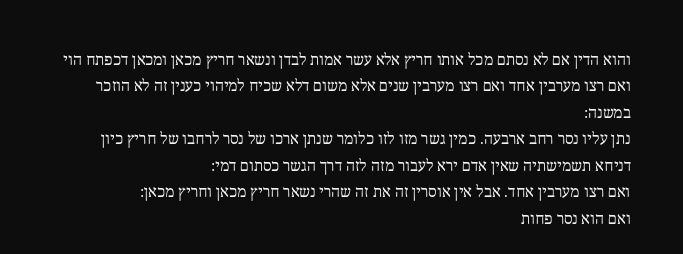והוא הדין אם לא נסתם מכל אותו חריץ אלא עשר אמות לבדן ונשאר חריץ מכאן ומכאן דכפתח הוי ואם רצו מערבין אחד ואם רצו מערבין שנים אלא משום דלא שכיח למיהוי כענין זה לא הוזכר במשנה:
נתן עליו נסר רחב ארבעה. כמין גשר מזו לזו כלומר שנתן ארכו של נסר לרחבו של חריץ כיון דניחא תשמישתיה שאין אדם ירא לעבור מזה לזה דרך הגשר כסתום דמי:
ואם רצו מערבין אחד. אבל אין אוסרין זה את זה שהרי נשאר חריץ מכאן וחריץ מכאן:
ואם הוא נסר פחות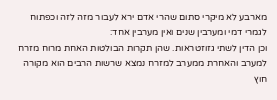מארבע לא מיקרי סתום שהרי אדם ירא לעבור מזה לזה וכפתוח לגמרי דמי ומערבין שנים ואין מערבין אחד:
וכן הדין לשתי גזוזטראות. שהן תקרות הבולטות האחת מרוח מזרח למערב והאחרת ממערב למזרח נמצא שרשות הרבים הוא מקורה חוץ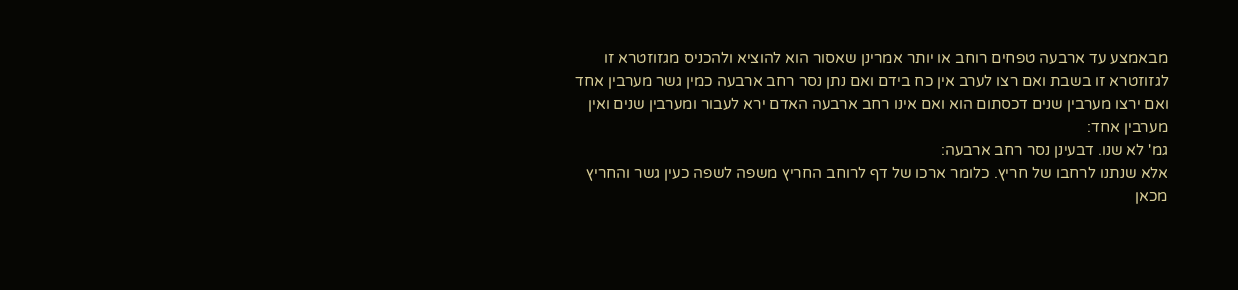מבאמצע עד ארבעה טפחים רוחב או יותר אמרינן שאסור הוא להוציא ולהכניס מגזוזטרא זו לגזוזטרא זו בשבת ואם רצו לערב אין כח בידם ואם נתן נסר רחב ארבעה כמין גשר מערבין אחד ואם ירצו מערבין שנים דכסתום הוא ואם אינו רחב ארבעה האדם ירא לעבור ומערבין שנים ואין מערבין אחד:
גמ' לא שנו. דבעינן נסר רחב ארבעה:
אלא שנתנו לרחבו של חריץ. כלומר ארכו של דף לרוחב החריץ משפה לשפה כעין גשר והחריץ מכאן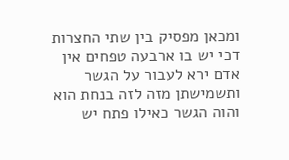ומכאן מפסיק בין שתי החצרות דכי יש בו ארבעה טפחים אין אדם ירא לעבור על הגשר ותשמישתן מזה לזה בנחת הוא והוה הגשר כאילו פתח יש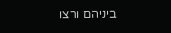ביניהם ורצו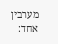מערבין אחד: